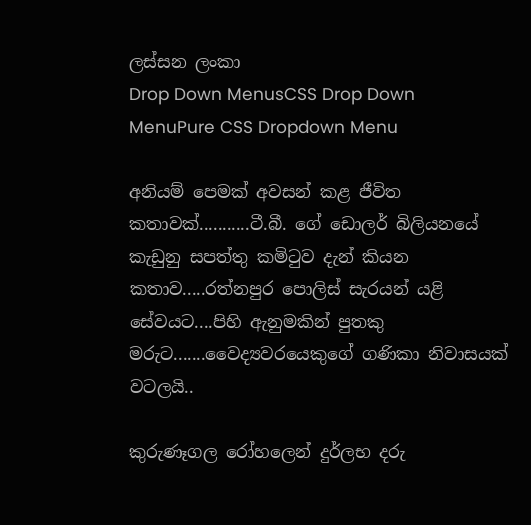ලස්සන ලංකා
Drop Down MenusCSS Drop Down MenuPure CSS Dropdown Menu

අනියම් පෙමක් අවසන් කළ ජීවිත කතාවක්...........ටී.බී. ගේ ඩොලර් බිලියනයේ කැඩුනු සපත්තු කමිටුව දැන් කියන කතාව.....රත්නපුර පොලිස් සැරයන් යළි සේවයට....පිහි ඇනුමකින් පුතකු මරුට.......වෛද්‍යවරයෙකුගේ ගණිකා නිවාසයක් වටලයි..

කුරුණෑගල රෝහලෙන් දුර්ලභ දරු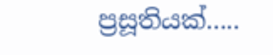ප්‍රසූතියක්.....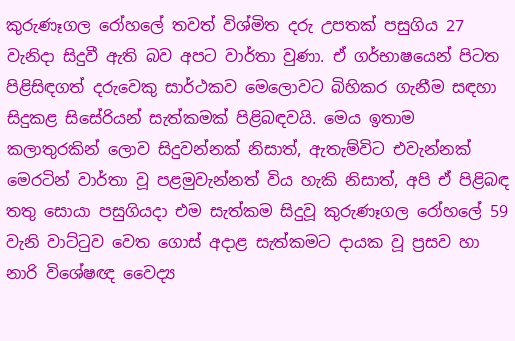කුරුණෑගල රෝහලේ තවත් විශ්මිත දරු උපතක් පසුගිය 27 වැනිදා සිදුවී ඇති බව අපට වාර්තා වුණා. ඒ ගර්භාෂයෙන් පිටත පිළිසිඳගත් දරුවෙකු සාර්ථකව මෙලොවට බිහිකර ගැනීම සඳහා සිදුකළ සිසේරියන් සැත්කමක් පිළිබඳවයි. මෙය ඉතාම කලාතුරකින් ලොව සිදුවන්නක් නිසාත්, ඇතැම්විට එවැන්නක් මෙරටින් වාර්තා වූ පළමුවැන්නත් විය හැකි නිසාත්, අපි ඒ පිළිබඳ තතු සොයා පසුගියදා එම සැත්කම සිදුවූ කුරුණෑගල රෝහලේ 59 වැනි වාට්ටුව වෙත ගොස් අදාළ සැත්කමට දායක වූ ප්‍රසව හා නාරි විශේෂඥ වෛද්‍ය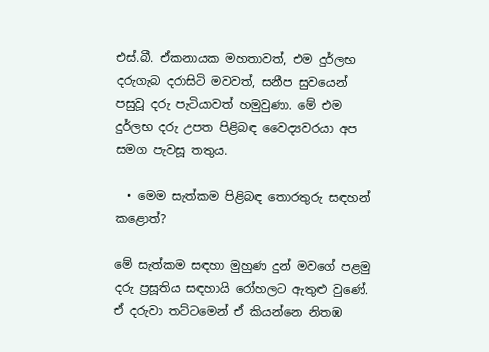එස්.බී. ඒකනායක මහතාවත්, එම දුර්ලභ දරුගැබ දරාසිටි මවවත්, සනීප සුවයෙන් පසුවූ දරු පැටියාවත් හමුවුණා. මේ එම දුර්ලභ දරු උපත පිළිබඳ වෛද්‍යවරයා අප සමග පැවසූ තතුය.

  • මෙම සැත්කම පිළිබඳ තොරතුරු සඳහන් කළොත්?

මේ සැත්කම සඳහා මුහුණ දුන් මවගේ පළමු දරු ප්‍රසූතිය සඳහායි රෝහලට ඇතුළු වුණේ. ඒ දරුවා තට්ටමෙන් ඒ කියන්නෙ නිතඹ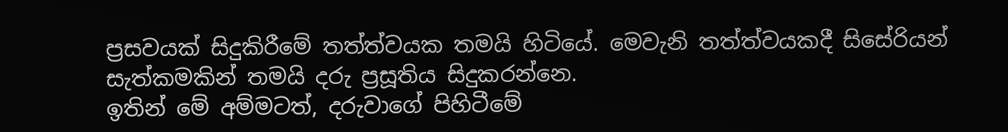ප්‍රසවයක් සිදුකිරීමේ තත්ත්වයක තමයි හිටියේ. මෙවැනි තත්ත්වයකදී සිසේරියන් සැත්කමකින් තමයි දරු ප්‍රසූතිය සිදුකරන්නෙ.
ඉතින් මේ අම්මටත්, දරුවාගේ පිහිටීමේ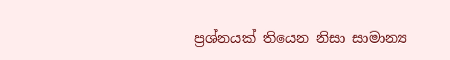ප්‍රශ්නයක් තියෙන නිසා සාමාන්‍ය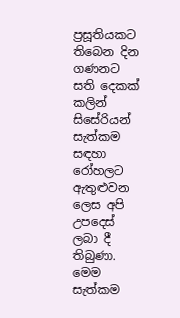ප්‍රසූතියකට තිබෙන දින ගණනට සති දෙකක් කලින් සිසේරියන් සැත්කම සඳහා රෝහලට ඇතුළුවන ලෙස අපි උපදෙස් ලබා දී තිබුණා. මෙම සැත්කම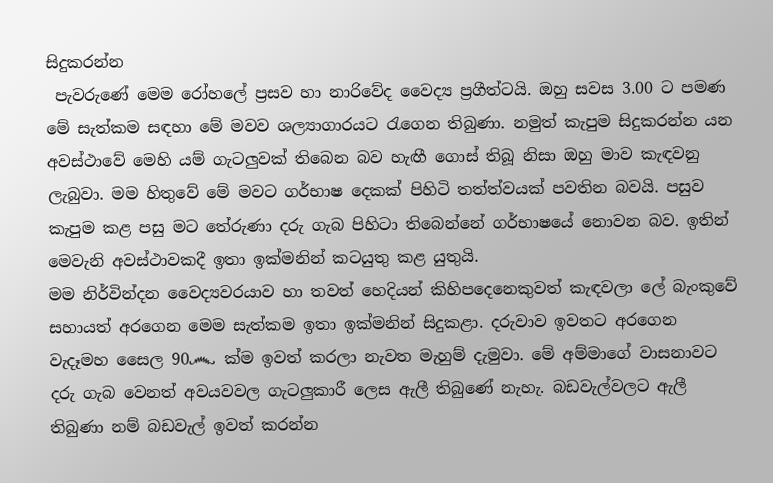සිදුකරන්න
 පැවරුණේ මෙම රෝහලේ ප්‍රසව හා නාරිවේද වෛද්‍ය ප්‍රගීත්ටයි. ඔහු සවස 3.00 ට පමණ මේ සැත්කම සඳහා මේ මවව ශල්‍යාගාරයට රැගෙන තිබුණා. නමුත් කැපුම සිදුකරන්න යන අවස්ථාවේ මෙහි යම් ගැටලුවක් තිබෙන බව හැඟී ගොස් තිබූ නිසා ඔහු මාව කැඳවනු ලැබුවා. මම හිතුවේ මේ මවට ගර්භාෂ දෙකක් පිහිටි තත්ත්වයක් පවතින බවයි. පසුව කැපුම කළ පසු මට තේරුණා දරු ගැබ පිහිටා තිබෙන්නේ ගර්භාෂයේ නොවන බව. ඉතින් මෙවැනි අවස්ථාවකදී ඉතා ඉක්මනින් කටයුතු කළ යුතුයි.
මම නිර්වින්දන වෛද්‍යවරයාව හා තවත් හෙදියන් කිහිපදෙනෙකුවත් කැඳවලා ලේ බැංකුවේ සහායත් අරගෙන මෙම සැත්කම ඉතා ඉක්මනින් සිදුකළා. දරුවාව ඉවතට අරගෙන වැදෑමහ සෛල 90෴ ක්ම ඉවත් කරලා නැවත මැහුම් දැමුවා. මේ අම්මාගේ වාසනාවට දරු ගැබ වෙනත් අවයවවල ගැටලුකාරී ලෙස ඇලී තිබුණේ නැහැ. බඩවැල්වලට ඇලී තිබුණා නම් බඩවැල් ඉවත් කරන්න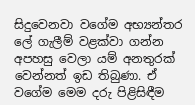සිදුවෙනවා වගේම අභ්‍යන්තර ලේ ගැලීම් වළක්වා ගන්න අපහසු වෙලා යම් අනතුරක් වෙන්නත් ඉඩ තිබුණා. ඒ වගේම මෙම දරු පිළිසිඳීම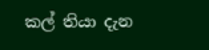කල් තියා දැන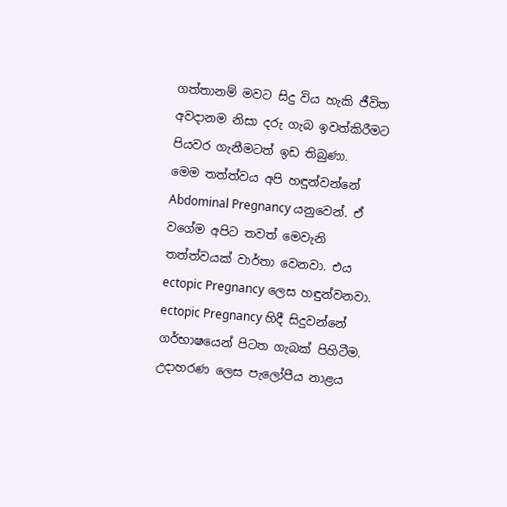ගත්තානම් මවට සිදු විය හැකි ජීවිත අවදානම නිසා දරු ගැබ ඉවත්කිරීමට පියවර ගැනීමටත් ඉඩ තිබුණා.
මෙම තත්ත්වය අපි හඳුන්වන්නේ Abdominal Pregnancy යනුවෙන්. ඒ වගේම අපිට තවත් මෙවැනි තත්ත්වයක් වාර්තා වෙනවා. එය ectopic Pregnancy ලෙස හඳුන්වනවා. ectopic Pregnancy හිදී සිදුවන්නේ ගර්භාෂයෙන් පිටත ගැබක් පිහිටීම. උදාහරණ ලෙස පැලෝපීය නාළය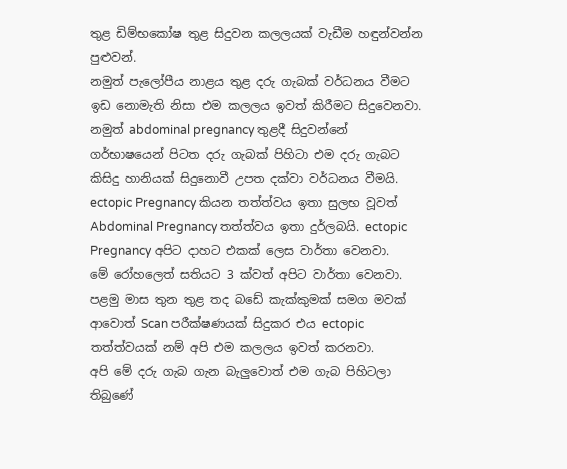තුළ ඩිම්භකෝෂ තුළ සිදුවන කලලයක් වැඩීම හඳුන්වන්න පුළුවන්.
නමුත් පැලෝපීය නාළය තුළ දරු ගැබක් වර්ධනය වීමට ඉඩ නොමැති නිසා එම කලලය ඉවත් කිරීමට සිදුවෙනවා. නමුත් abdominal pregnancy තුළදී සිදුවන්නේ ගර්භාෂයෙන් පිටත දරු ගැබක් පිහිටා එම දරු ගැබට කිසිදු හානියක් සිදුනොවී උපත දක්වා වර්ධනය වීමයි. ectopic Pregnancy කියන තත්ත්වය ඉතා සුලභ වූවත් Abdominal Pregnancy තත්ත්වය ඉතා දුර්ලබයි. ectopic Pregnancy අපිට දාහට එකක් ලෙස වාර්තා වෙනවා.
මේ රෝහලෙත් සතියට 3 ක්වත් අපිට වාර්තා වෙනවා. පළමු මාස තුන තුළ තද බඩේ කැක්කුමක් සමග මවක් ආවොත් Scan පරීක්ෂණයක් සිදුකර එය ectopic තත්ත්වයක් නම් අපි එම කලලය ඉවත් කරනවා.
අපි මේ දරු ගැබ ගැන බැලුවොත් එම ගැබ පිහිටලා තිබුණේ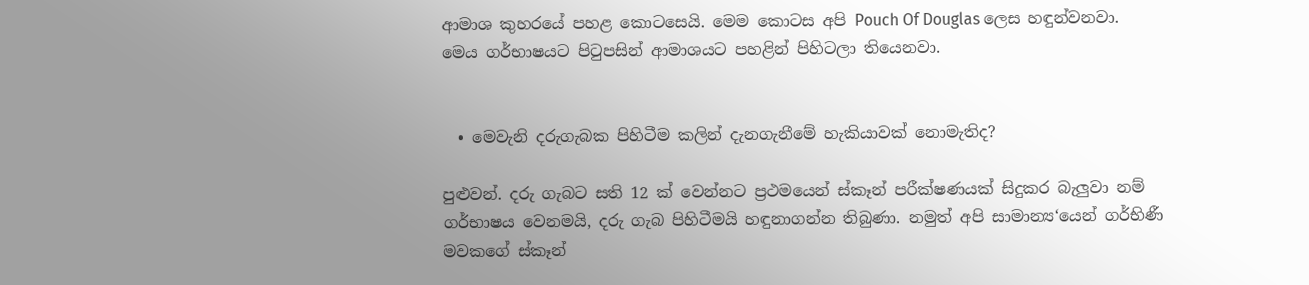ආමාශ කුහරයේ පහළ කොටසෙයි. මෙම කොටස අපි Pouch Of Douglas ලෙස හඳුන්වනවා. මෙය ගර්භාෂයට පිටුපසින් ආමාශයට පහළින් පිහිටලා තියෙනවා.


  • මෙවැනි දරුගැබක පිහිටීම කලින් දැනගැනීමේ හැකියාවක් නොමැතිද?

පුළුවන්. දරු ගැබට සති 12 ක් වෙන්නට ප්‍රථමයෙන් ස්කෑන් පරීක්ෂණයක් සිදුකර බැලුවා නම් ගර්භාෂය වෙනමයි, දරු ගැබ පිහිටීමයි හඳුනාගන්න තිබුණා. නමුත් අපි සාමාන්‍ය‘යෙන් ගර්භිණී මවකගේ ස්කෑන්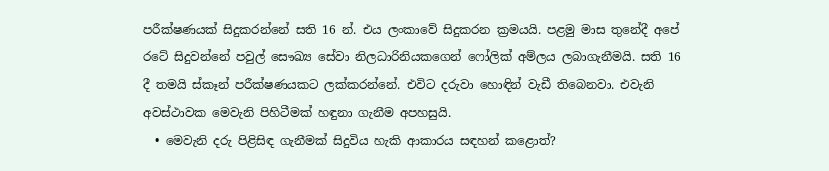පරීක්ෂණයක් සිදුකරන්නේ සති 16 න්. එය ලංකාවේ සිදුකරන ක්‍රමයයි. පළමු මාස තුනේදී අපේ රටේ සිදුවන්නේ පවුල් සෞඛ්‍ය සේවා නිලධාරිනියකගෙන් ෆෝලික් අම්ලය ලබාගැනීමයි. සති 16 දී තමයි ස්කෑන් පරීක්ෂණයකට ලක්කරන්නේ. එවිට දරුවා හොඳින් වැඩී තිබෙනවා. එවැනි අවස්ථාවක මෙවැනි පිහිටීමක් හඳුනා ගැනීම අපහසුයි.
  • මෙවැනි දරු පිළිසිඳ ගැනීමක් සිදුවිය හැකි ආකාරය සඳහන් කළොත්?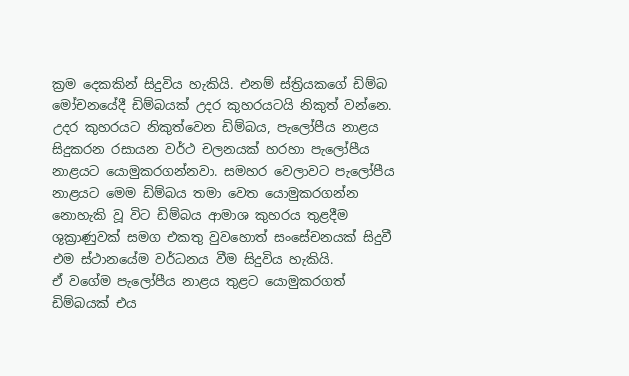ක්‍රම දෙකකින් සිදුවිය හැකියි. එනම් ස්ත්‍රියකගේ ඩිම්බ මෝචනයේදී ඩිම්බයක් උදර කුහරයටයි නිකුත් වන්නෙ. උදර කුහරයට නිකුත්වෙන ඩිම්බය, පැලෝපීය නාළය සිදුකරන රසායන වර්ථ චලනයක් හරහා පැලෝපීය නාළයට යොමුකරගන්නවා. සමහර වෙලාවට පැලෝපීය නාළයට මෙම ඩිම්බය තමා වෙත යොමුකරගන්න නොහැකි වූ විට ඩිම්බය ආමාශ කුහරය තුළදීම ශුක්‍රාණුවක් සමග එකතු වුවහොත් සංසේචනයක් සිදුවී එම ස්ථානයේම වර්ධනය වීම සිදුවිය හැකියි.
ඒ වගේම පැලෝපීය නාළය තුළට යොමුකරගත් ඩිම්බයක් එය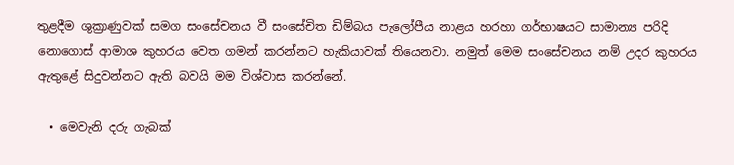තුළදීම ශුක්‍රාණුවක් සමග සංසේචනය වී සංසේචිත ඩිම්බය පැලෝපීය නාළය හරහා ගර්භාෂයට සාමාන්‍ය පරිදි නොගොස් ආමාශ කුහරය වෙත ගමන් කරන්නට හැකියාවක් තියෙනවා. නමුත් මෙම සංසේචනය නම් උදර කුහරය ඇතුළේ සිදුවන්නට ඇති බවයි මම විශ්වාස කරන්නේ.

  • මෙවැනි දරු ගැබක්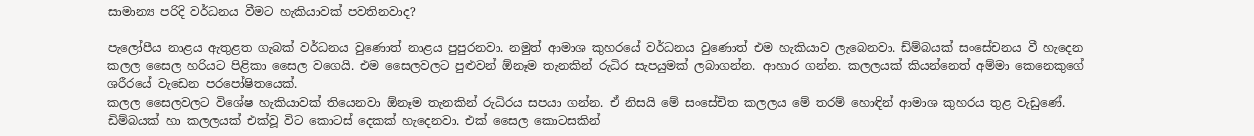සාමාන්‍ය පරිදි වර්ධනය වීමට හැකියාවක් පවතිනවාද?

පැලෝපීය නාළය ඇතුළත ගැබක් වර්ධනය වුණොත් නාළය පුපුරනවා. නමුත් ආමාශ කුහරයේ වර්ධනය වුණොත් එම හැකියාව ලැබෙනවා. ඩ්ම්බයක් සංසේචනය වී හැදෙන කලල සෛල හරියට පිළිකා සෛල වගෙයි. එම සෛලවලට පුළුවන් ඕනෑම තැනකින් රුධිර සැපයුමක් ලබාගන්න. ආහාර ගන්න. කලලයක් කියන්නෙත් අම්මා කෙනෙකුගේ ශරීරයේ වැඩෙන පරපෝෂිතයෙක්.
කලල සෛලවලට විශේෂ හැකියාවක් තියෙනවා ඕනෑම තැනකින් රුධිරය සපයා ගන්න. ඒ නිසයි මේ සංසේචිත කලලය මේ තරම් හොඳින් ආමාශ කුහරය තුළ වැඩුණේ. ඩිම්බයක් හා කලලයක් එක්වූ විට කොටස් දෙකක් හැදෙනවා. එක් සෛල කොටසකින්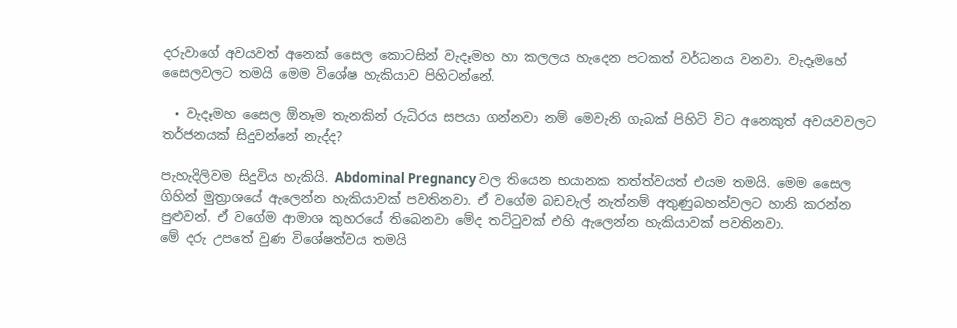දරුවාගේ අවයවත් අනෙක් සෛල කොටසින් වැදෑමහ හා කලලය හැදෙන පටකත් වර්ධනය වනවා. වැදෑමහේ සෛලවලට තමයි මෙම විශේෂ හැකියාව පිහිටන්නේ.

  • වැදෑමහ සෛල ඕනෑම තැනකින් රුධිරය සපයා ගන්නවා නම් මෙවැනි ගැබක් පිහිටි විට අනෙකුත් අවයවවලට තර්ජනයක් සිදුවන්නේ නැද්ද?

පැහැදිලිවම සිදුවිය හැකියි. Abdominal Pregnancy වල තියෙන භයානක තත්ත්වයත් එයම තමයි. මෙම සෛල ගිහින් මුත්‍රාශයේ ඇලෙන්න හැකියාවක් පවතිනවා. ඒ වගේම බඩවැල් නැත්නම් අතුණුබහන්වලට හානි කරන්න පුළුවන්. ඒ වගේම ආමාශ කුහරයේ තිබෙනවා මේද තට්ටුවක් එහි ඇලෙන්න හැකියාවක් පවතිනවා.
මේ දරු උපතේ වුණ විශේෂත්වය තමයි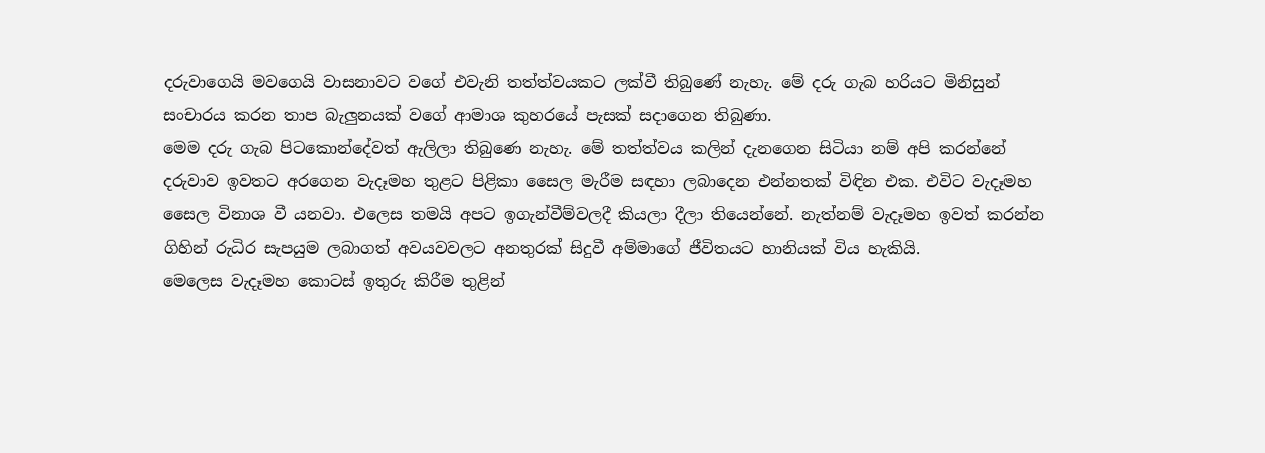දරුවාගෙයි මවගෙයි වාසනාවට වගේ එවැනි තත්ත්වයකට ලක්වී තිබුණේ නැහැ. මේ දරු ගැබ හරියට මිනිසුන් සංචාරය කරන තාප බැලුනයක් වගේ ආමාශ කුහරයේ පැසක් සදාගෙන තිබුණා.
මෙම දරු ගැබ පිටකොන්දේවත් ඇලිලා තිබුණෙ නැහැ. මේ තත්ත්වය කලින් දැනගෙන සිටියා නම් අපි කරන්නේ දරුවාව ඉවතට අරගෙන වැදෑමහ තුළට පිළිකා සෛල මැරීම සඳහා ලබාදෙන එන්නතක් විඳින එක. එවිට වැදෑමහ සෛල විනාශ වී යනවා. එලෙස තමයි අපට ඉගැන්වීම්වලදී කියලා දීලා තියෙන්නේ. නැත්නම් වැදෑමහ ඉවත් කරන්න ගිහින් රුධිර සැපයුම ලබාගත් අවයවවලට අනතුරක් සිදුවී අම්මාගේ ජීවිතයට හානියක් විය හැකියි.
මෙලෙස වැදෑමහ කොටස් ඉතුරු කිරීම තුළින්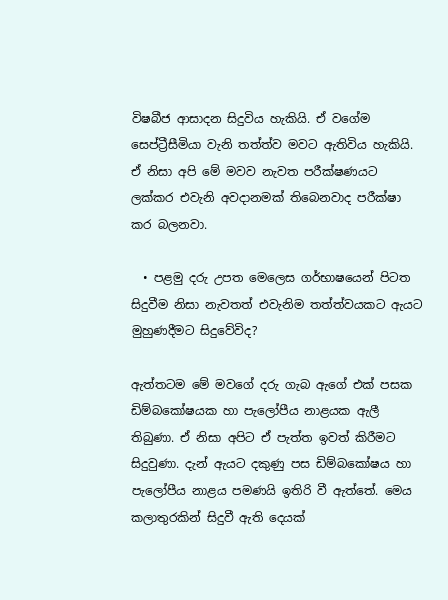විෂබීජ ආසාදන සිදුවිය හැකියි. ඒ වගේම සෙප්ට්‍රීසීමියා වැනි තත්ත්ව මවට ඇතිවිය හැකියි. ඒ නිසා අපි මේ මවව නැවත පරීක්ෂණයට ලක්කර එවැනි අවදානමක් තිබෙනවාද පරීක්ෂා කර බලනවා.

  • පළමු දරු උපත මෙලෙස ගර්භාෂයෙන් පිටත සිදුවීම නිසා නැවතත් එවැනිම තත්ත්වයකට ඇයට මුහුණදීමට සිදුවේවිද?

ඇත්තටම මේ මවගේ දරු ගැබ ඇගේ එක් පසක ඩිම්බකෝෂයක හා පැලෝපීය නාළයක ඇලී තිබුණා. ඒ නිසා අපිට ඒ පැත්ත ඉවත් කිරීමට සිදුවුණා. දැන් ඇයට දකුණු පස ඩිම්බකෝෂය හා පැලෝපීය නාළය පමණයි ඉතිරි වී ඇත්තේ. මෙය කලාතුරකින් සිදුවී ඇති දෙයක්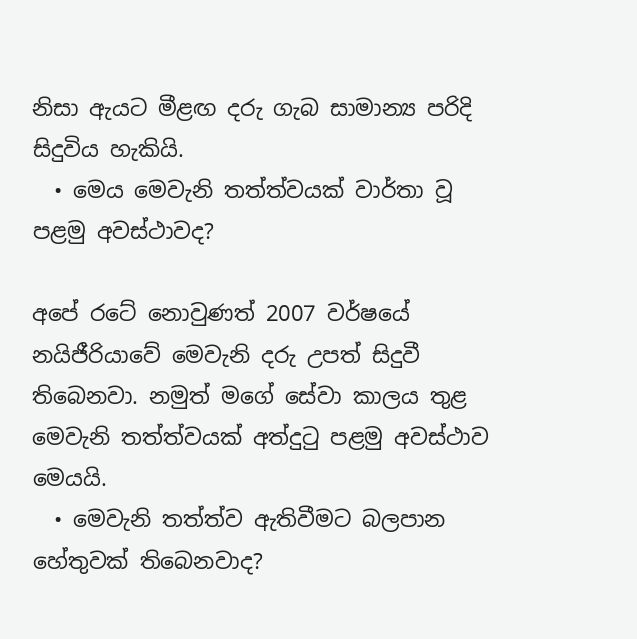නිසා ඇයට මීළඟ දරු ගැබ සාමාන්‍ය පරිදි සිදුවිය හැකියි.
  • මෙය මෙවැනි තත්ත්වයක් වාර්තා වූ පළමු අවස්ථාවද?

අපේ රටේ නොවුණත් 2007 වර්ෂයේ නයිජීරියාවේ මෙවැනි දරු උපත් සිදුවී තිබෙනවා. නමුත් මගේ සේවා කාලය තුළ මෙවැනි තත්ත්වයක් අත්දුටු පළමු අවස්ථාව මෙයයි.
  • මෙවැනි තත්ත්ව ඇතිවීමට බලපාන හේතුවක් තිබෙනවාද?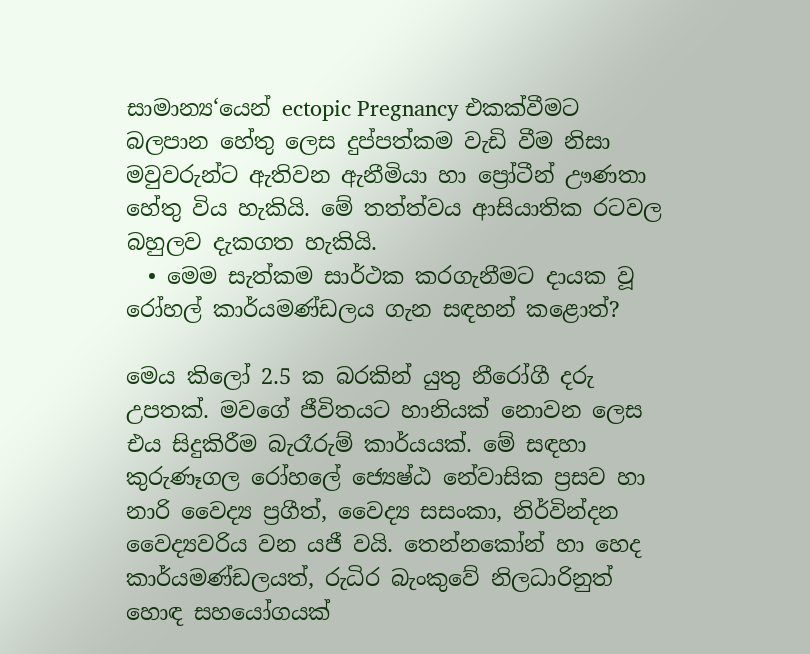සාමාන්‍ය‘යෙන් ectopic Pregnancy එකක්වීමට බලපාන හේතු ලෙස දුප්පත්කම වැඩි වීම නිසා මවුවරුන්ට ඇතිවන ඇනීමියා හා ප්‍රෝටීන් ඌණතා හේතු විය හැකියි. මේ තත්ත්වය ආසියාතික රටවල බහුලව දැකගත හැකියි.
  • මෙම සැත්කම සාර්ථක කරගැනීමට දායක වූ රෝහල් කාර්යමණ්ඩලය ගැන සඳහන් කළොත්?

මෙය කිලෝ 2.5 ක බරකින් යුතු නීරෝගී දරු උපතක්. මවගේ ජීවිතයට හානියක් නොවන ලෙස එය සිදුකිරීම බැරෑරුම් කාර්යයක්. මේ සඳහා කුරුණෑගල රෝහලේ ජ්‍යෙෂ්ඨ නේවාසික ප්‍රසව හා නාරි වෛද්‍ය ප්‍රගීත්, වෛද්‍ය සසංකා, නිර්වින්දන වෛද්‍යවරිය වන යජී වයි. තෙන්නකෝන් හා හෙද කාර්යමණ්ඩලයත්, රුධිර බැංකුවේ නිලධාරිනුත් හොඳ සහයෝගයක්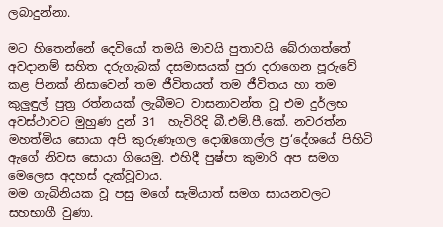ලබාදුන්නා.

මට හිතෙන්නේ දෙවියෝ තමයි මාවයි පුතාවයි බේරාගත්තේ
අවදානම් සහිත දරුගැබක් දසමාසයක් පුරා දරාගෙන පූරුවේ කළ පිනක් නිසාවෙන් තම ජීවිතයත් තම ජීවිතය හා තම කුලුඳුල් පුත්‍ර රත්නයක් ලැබීමට වාසනාවන්ත වූ එම දුර්ලභ අවස්ථාවට මුහුණ දුන් 31  හැවිරිදි බී.එම්.පී.කේ. නවරත්න මහත්මිය සොයා අපි කුරුණෑගල දොඹගොල්ල ප්‍ර‘දේශයේ පිහිටි ඇගේ නිවස සොයා ගියෙමු. එහිදී පුෂ්පා කුමාරි අප සමග මෙලෙස අදහස් දැක්වූවාය.
මම ගැබිනියක වූ පසු මගේ සැමියාත් සමග සායනවලට සහභාගී වුණා.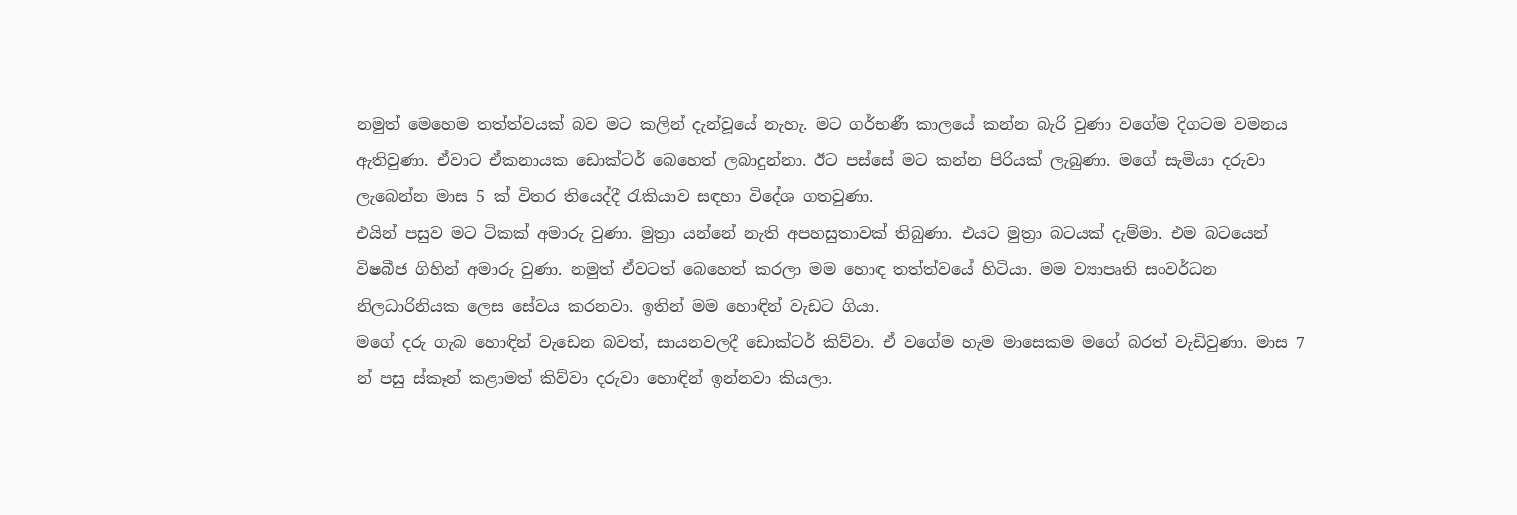නමුත් මෙහෙම තත්ත්වයක් බව මට කලින් දැන්වූයේ නැහැ. මට ගර්භණී කාලයේ කන්න බැරි වුණා වගේම දිගටම වමනය ඇතිවුණා. ඒවාට ඒකනායක ඩොක්ටර් බෙහෙත් ලබාදුන්නා. ඊට පස්සේ මට කන්න පිරියක් ලැබුණා. මගේ සැමියා දරුවා ලැබෙන්න මාස 5 ක් විතර තියෙද්දී රැකියාව සඳහා විදේශ ගතවුණා.
එයින් පසුව මට ටිකක් අමාරු වුණා. මුත්‍රා යන්නේ නැති අපහසුතාවක් තිබුණා. එයට මුත්‍රා බටයක් දැම්මා. එම බටයෙන් විෂබීජ ගිහින් අමාරු වුණා. නමුත් ඒවටත් බෙහෙත් කරලා මම හොඳ තත්ත්වයේ හිටියා. මම ව්‍යාපෘති සංවර්ධන නිලධාරිනියක ලෙස සේවය කරනවා. ඉතින් මම හොඳින් වැඩට ගියා.
මගේ දරු ගැබ හොඳින් වැඩෙන බවත්, සායනවලදී ඩොක්ටර් කිව්වා. ඒ වගේම හැම මාසෙකම මගේ බරත් වැඩිවුණා. මාස 7 න් පසු ස්කෑන් කළාමත් කිව්වා දරුවා හොඳින් ඉන්නවා කියලා.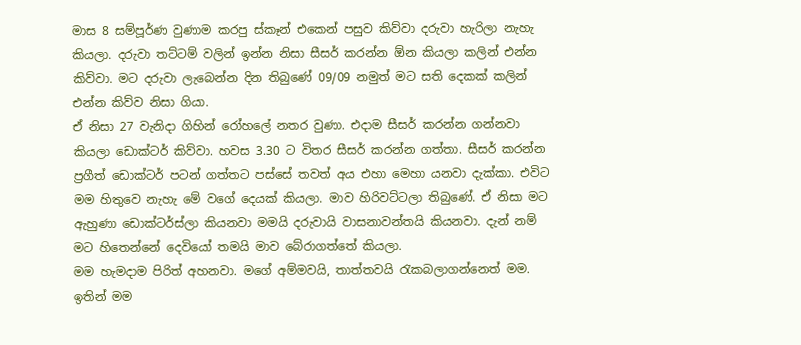මාස 8 සම්පූර්ණ වුණාම කරපු ස්කෑන් එකෙන් පසුව කිව්වා දරුවා හැරිලා නැහැ කියලා. දරුවා තට්ටම් වලින් ඉන්න නිසා සීසර් කරන්න ඕන කියලා කලින් එන්න කිව්වා. මට දරුවා ලැබෙන්න දින තිබුණේ 09/09 නමුත් මට සති දෙකක් කලින් එන්න කිව්ව නිසා ගියා.
ඒ නිසා 27 වැනිදා ගිහින් රෝහලේ නතර වුණා. එදාම සීසර් කරන්න ගන්නවා කියලා ඩොක්ටර් කිව්වා. හවස 3.30 ට විතර සීසර් කරන්න ගත්තා. සීසර් කරන්න ප්‍රගීත් ඩොක්ටර් පටන් ගත්තට පස්සේ තවත් අය එහා මෙහා යනවා දැක්කා. එවිට මම හිතුවෙ නැහැ මේ වගේ දෙයක් කියලා. මාව හිරිවට්ටලා තිබුණේ. ඒ නිසා මට ඇහුණා ඩොක්ටර්ස්ලා කියනවා මමයි දරුවායි වාසනාවන්තයි කියනවා. දැන් නම් මට හිතෙන්නේ දෙවියෝ තමයි මාව බේරාගත්තේ කියලා.
මම හැමදාම පිරිත් අහනවා. මගේ අම්මවයි, තාත්තවයි රැකබලාගන්නෙත් මම. ඉතින් මම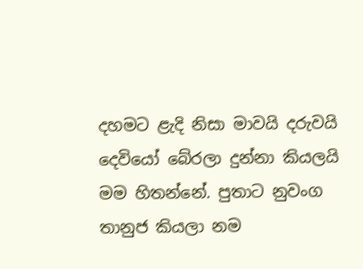දහමට ළැදි නිසා මාවයි දරුවයි දෙවියෝ බේරලා දුන්නා කියලයි මම හිතන්නේ. පුතාට නුවංග තානුජ කියලා නම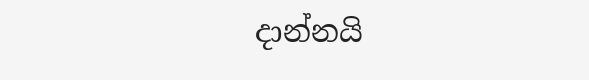දාන්නයි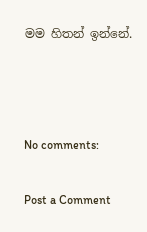මම හිතන් ඉන්නේ.



No comments:

Post a Comment